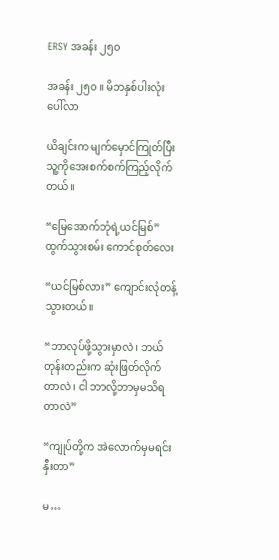ERSY အခန်း ၂၅၀

အခန်း ၂၅၀ ။ မိဘနှစ်ပါးလုံးပေါ်လာ

ယိချင်းက မျက်မှောင်ကြုတ်ပြီး သူ့ကိုအေးစက်စက်ကြည့်လိုက်တယ်။

“မြေအောက်ဘုံရဲ့ယင်မြစ်” ထွက်သွားစမ်း ကောင်စုတ်လေး

“ယင်မြစ်လား” ကျောင်းလုံတန့်သွားတယ်။

“ဘာလုပ်ဖို့သွားမှာလဲ၊ ဘယ်တုန်းတည်းက ဆုံးဖြတ်လိုက်တာလဲ၊ ငါ ဘာလို့ဘာမှမသိရတာလဲ”

“ကျုပ်တို့က အဲလောက်မှမရင်းနှီးတာ”

မ…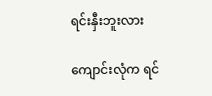ရင်းနှီးဘူးလား

ကျောင်းလုံက ရင်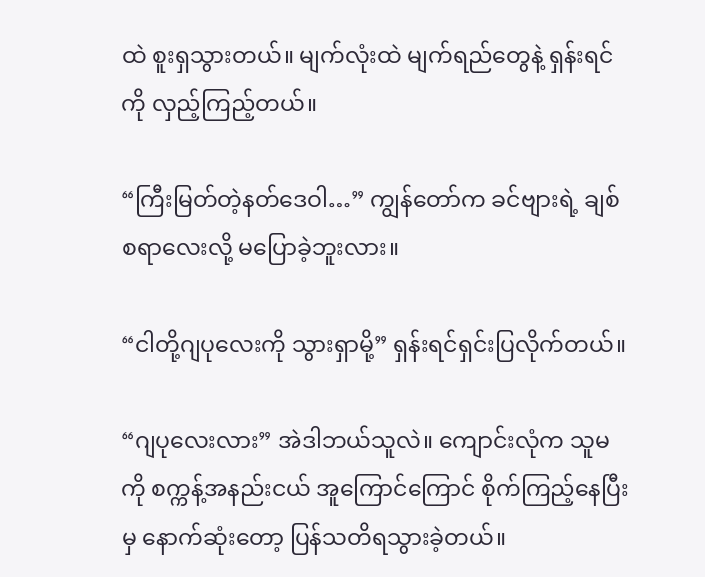ထဲ စူးရှသွားတယ်။ မျက်လုံးထဲ မျက်ရည်တွေနဲ့ ရှန်းရင်ကို လှည့်ကြည့်တယ်။

“ကြီးမြတ်တဲ့နတ်ဒေဝါ…” ကျွန်တော်က ခင်ဗျားရဲ့ ချစ်စရာလေးလို့ မပြောခဲ့ဘူးလား။

“ငါတို့ဂျပုလေးကို သွားရှာမို့” ရှန်းရင်ရှင်းပြလိုက်တယ်။

“ဂျပုလေးလား” အဲဒါဘယ်သူလဲ။ ကျောင်းလုံက သူမကို စက္ကန့်အနည်းငယ် အူကြောင်ကြောင် စိုက်ကြည့်နေပြီးမှ နောက်ဆုံးတော့ ပြန်သတိရသွားခဲ့တယ်။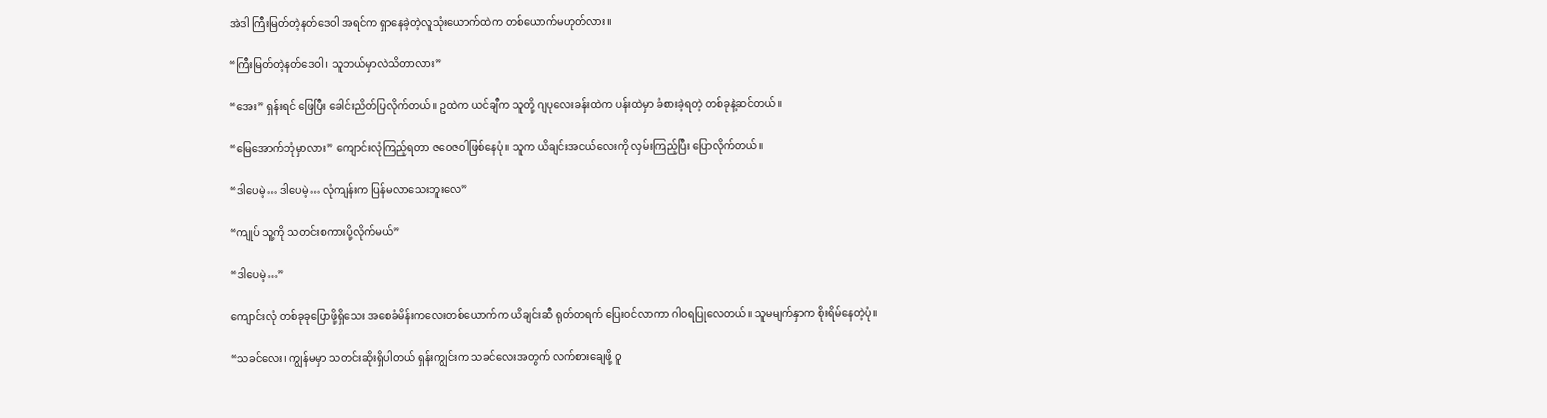အဲဒါ ကြီးမြတ်တဲ့နတ်ဒေဝါ အရင်က ရှာနေခဲ့တဲ့လူသုံးယောက်ထဲက တစ်ယောက်မဟုတ်လား။

“ကြီးမြတ်တဲ့နတ်ဒေဝါ၊ သူဘယ်မှာလဲသိတာလား”

“အေး” ရှန်းရင် ဖြေပြီး ခေါင်းညိတ်ပြလိုက်တယ်။ ဥထဲက ယင်ချီက သူတို့ ဂျပုလေးခန်းထဲက ပန်းထဲမှာ ခံစားခဲ့ရတဲ့ တစ်ခုနဲ့ဆင်တယ်။

“မြေအောက်ဘုံမှာလား” ကျောင်းလုံကြည့်ရတာ ဇဝေဇဝါဖြစ်နေပုံ။ သူက ယိချင်းအငယ်လေးကို လှမ်းကြည့်ပြီး ပြောလိုက်တယ်။

“ဒါပေမဲ့… ဒါပေမဲ့… လုံကျန်းက ပြန်မလာသေးဘူးလေ”

“ကျုပ် သူ့ကို သတင်းစကားပို့လိုက်မယ်”

“ဒါပေမဲ့…”

ကျောင်းလုံ တစ်ခုခုပြောဖို့ရှိသေး အစေခံမိန်းကလေးတစ်ယောက်က ယိချင်းဆီ ရုတ်တရက် ပြေးဝင်လာကာ ဂါဝရပြုလေတယ်။ သူမမျက်နှာက စိုးရိမ်နေတဲ့ပုံ။

“သခင်လေး၊ ကျွန်မမှာ သတင်းဆိုးရှိပါတယ် ရှန်းကျွင်းက သခင်လေးအတွက် လက်စားချေဖို့ ဝူ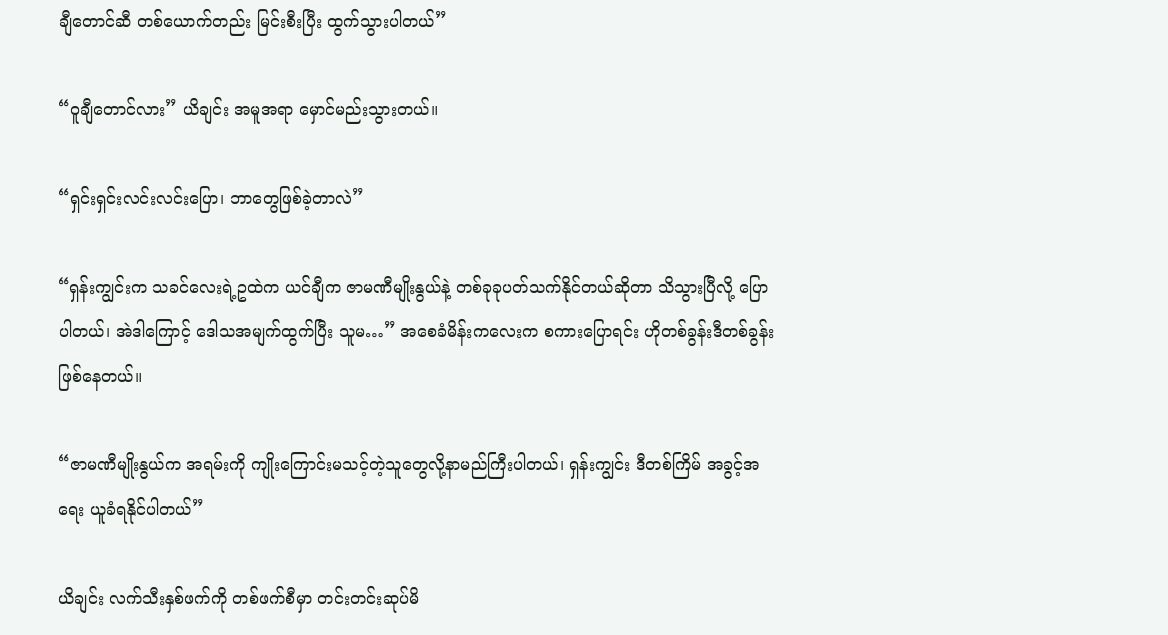ချီတောင်ဆီ တစ်ယောက်တည်း မြင်းစီးပြီး ထွက်သွားပါတယ်”

“ဝူချီတောင်လား” ယိချင်း အမူအရာ မှောင်မည်းသွားတယ်။

“ရှင်းရှင်းလင်းလင်းပြော၊ ဘာတွေဖြစ်ခဲ့တာလဲ”

“ရှန်းကျွင်းက သခင်လေးရဲ့ဥထဲက ယင်ချီက ဇာမဏီမျိုးနွယ်နဲ့ တစ်ခုခုပတ်သက်နိုင်တယ်ဆိုတာ သိသွားပြီလို့ ပြောပါတယ်၊ အဲဒါကြောင့် ဒေါသအမျက်ထွက်ပြီး သူမ…” အစေခံမိန်းကလေးက စကားပြောရင်း ဟိုတစ်ခွန်းဒီတစ်ခွန်းဖြစ်နေတယ်။

“ဇာမဏီမျိုးနွယ်က အရမ်းကို ကျိုးကြောင်းမသင့်တဲ့သူတွေလို့နာမည်ကြီးပါတယ်၊ ရှန်းကျွင်း ဒီတစ်ကြိမ် အခွင့်အရေး ယူခံရနိုင်ပါတယ်”

ယိချင်း လက်သီးနှစ်ဖက်ကို တစ်ဖက်စီမှာ တင်းတင်းဆုပ်မိ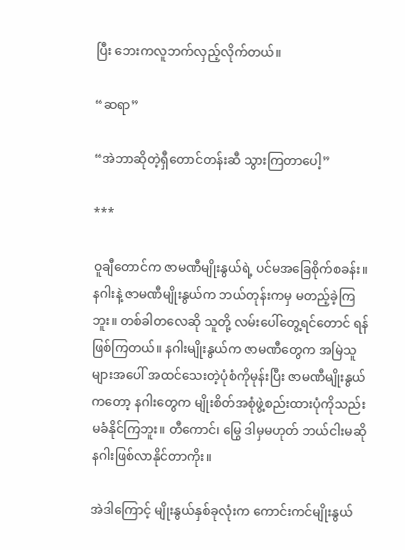ပြီး ဘေးကလူဘက်လှည့်လိုက်တယ်။

“ဆရာ”

“အဲဘာဆိုတဲ့ရှီတောင်တန်းဆီ သွားကြတာပေါ့”

***

ဝူချီတောင်က ဇာမဏီမျိုးနွယ်ရဲ့ ပင်မအခြေစိုက်စခန်း။ နဂါးနဲ့ ဇာမဏီမျိုးနွယ်က ဘယ်တုန်းကမှ မတည့်ခဲ့ကြဘူး။ တစ်ခါတလေဆို သူတို့ လမ်းပေါ်တွေ့ရင်တောင် ရန်ဖြစ်ကြတယ်။ နဂါးမျိုးနွယ်က ဇာမဏီတွေက အမြဲသူများအပေါ် အထင်သေးတဲ့ပုံစံကိုမုန်းပြီး ဇာမဏီမျိုးနွယ်ကတော့ နဂါးတွေက မျိုးစိတ်အစုံဖွဲ့စည်းထားပုံကိုသည်းမခံနိုင်ကြဘူး။ တီကောင်၊ မြွေ ဒါမှမဟုတ် ဘယ်ငါးမဆို နဂါးဖြစ်လာနိုင်တာကိုး။

အဲဒါကြောင့် မျိုးနွယ်နှစ်ခုလုံးက ကောင်းကင်မျိုးနွယ်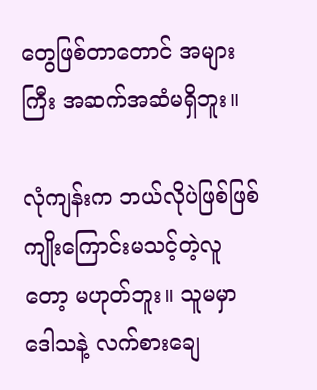တွေဖြစ်တာတောင် အများကြီး အဆက်အဆံမရှိဘူး။

လုံကျန်းက ဘယ်‌လိုပဲဖြစ်ဖြစ် ကျိုးကြောင်းမသင့်တဲ့လူတော့ မဟုတ်ဘူး။ သူမမှာ ဒေါသနဲ့ လက်စားချေ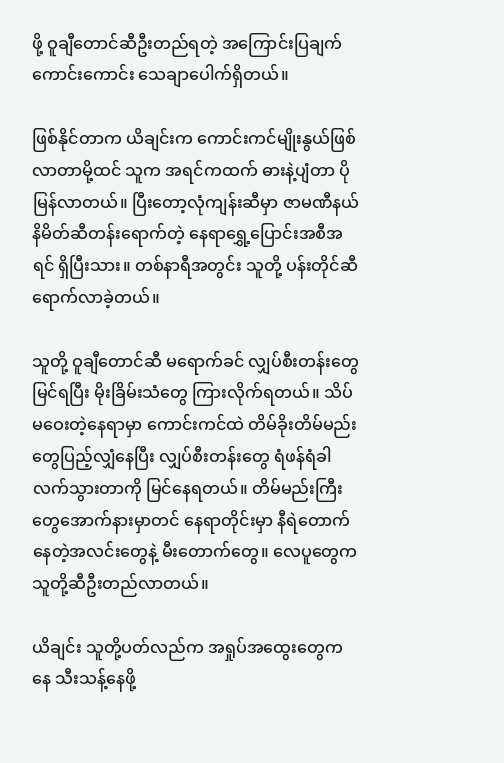ဖို့ ဝူချီတောင်ဆီဦးတည်ရတဲ့ အကြောင်းပြချက်ကောင်းကောင်း သေချာပေါက်ရှိတယ်။

ဖြစ်နိုင်တာက ယိချင်းက ကောင်းကင်မျိုးနွယ်ဖြစ်လာတာမို့ထင် သူက အရင်ကထက် ဓားနဲ့ပျံတာ ပိုမြန်လာတယ်။ ပြီးတော့လုံကျန်းဆီမှာ ဇာမဏီနယ်နိမိတ်ဆီတန်းရောက်တဲ့ နေရာရွှေ့ပြောင်းအစီအရင် ရှိပြီးသား။ တစ်နာရီအတွင်း သူတို့ ပန်းတိုင်ဆီ ရောက်လာခဲ့တယ်။

သူတို့ ဝူချီတောင်ဆီ မရောက်ခင် လျှပ်စီးတန်းတွေမြင်ရပြီး မိုးခြိမ်းသံတွေ ကြားလိုက်ရတယ်။ သိပ်မဝေးတဲ့နေရာမှာ ကောင်းကင်ထဲ တိမ်ခိုးတိမ်မည်းတွေပြည့်လျှံနေပြီး လျှပ်စီးတန်းတွေ ရံဖန်ရံခါ လက်သွားတာကို မြင်နေရတယ်။ တိမ်မည်းကြီးတွေအောက်နားမှာတင် နေရာတိုင်းမှာ နီရဲတောက်နေတဲ့အလင်းတွေနဲ့ မီးတောက်တွေ။ လေပူတွေက သူတို့ဆီဦးတည်လာတယ်။

ယိချင်း သူတို့ပတ်လည်က အရှုပ်အထွေးတွေကနေ သီးသန့်နေဖို့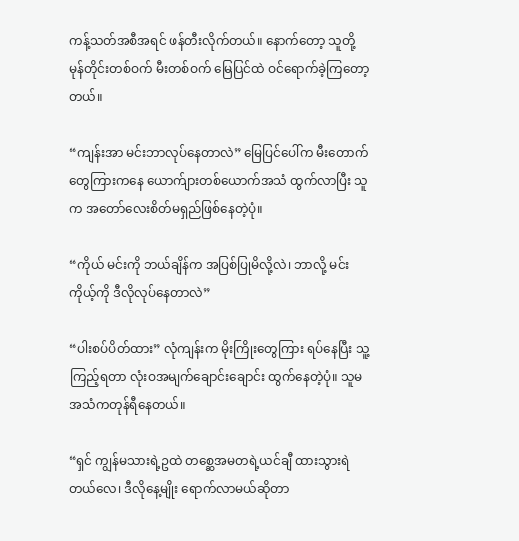ကန့်သတ်အစီအရင် ဖန်တီးလိုက်တယ်။ နောက်တော့ သူတို့ မုန်တိုင်းတစ်ဝက် မီးတစ်ဝက် မြေပြင်ထဲ ဝင်ရောက်ခဲ့ကြတော့တယ်။

“ကျန်းအာ မင်းဘာလုပ်နေတာလဲ” မြေပြင်ပေါ်က မီးတောက်တွေကြားကနေ ယောက်ျားတစ်ယောက်အသံ ထွက်လာပြီး သူက အတော်လေးစိတ်မရှည်ဖြစ်နေတဲ့ပုံ။

“ကိုယ် မင်းကို ဘယ်ချိန်က အပြစ်ပြုမိလို့လဲ၊ ဘာလို့ မင်းကိုယ့်ကို ဒီလိုလုပ်နေတာလဲ”

“ပါးစပ်ပိတ်ထား” လုံကျန်းက မိုးကြိုးတွေကြား ရပ်နေပြီး သူ့ကြည့်ရတာ လုံးဝအမျက်ချောင်းချောင်း ထွက်နေတဲ့ပုံ။ သူမအသံကတုန်ရီနေတယ်။

“ရှင် ကျွန်မသားရဲ့ဥထဲ တစ္ဆေအမတရဲ့ယင်ချီ ထားသွားရဲတယ်လေ၊ ဒီလိုနေ့မျိုး ရောက်လာမယ်ဆိုတာ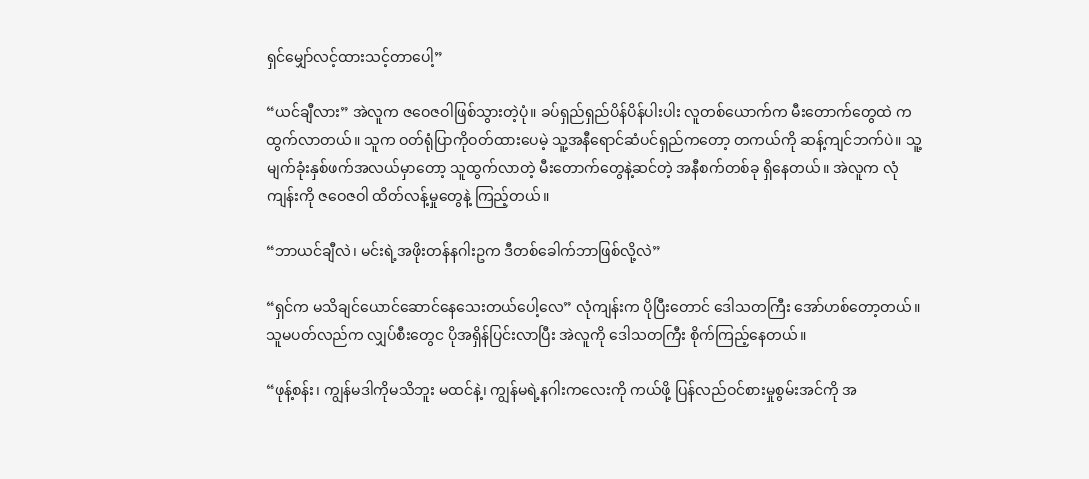ရှင်မျှော်လင့်ထားသင့်တာပေါ့”

“ယင်ချီလား” အဲလူက ဇဝေဇဝါဖြစ်သွားတဲ့ပုံ။ ခပ်ရှည်ရှည်ပိန်ပိန်ပါးပါး လူတစ်ယောက်က မီးတောက်တွေထဲ ကထွက်လာတယ်။ သူက ဝတ်ရုံပြာကိုဝတ်ထားပေမဲ့ သူ့အနီရောင်ဆံပင်ရှည်ကတော့ တကယ်ကို ဆန့်ကျင်ဘက်ပဲ။ သူ့မျက်ခုံးနှစ်ဖက်အလယ်မှာတော့ သူထွက်လာတဲ့ မီးတောက်တွေနဲ့ဆင်တဲ့ အနီစက်တစ်ခု ရှိနေတယ်။ အဲလူက လုံကျန်းကို ဇဝေဇဝါ ထိတ်လန့်မှုတွေနဲ့ ကြည့်တယ်။

“ဘာယင်ချီလဲ၊ မင်းရဲ့အဖိုးတန်နဂါးဥက ဒီတစ်ခေါက်ဘာဖြစ်လို့လဲ”

“ရှင်က မသိချင်ယောင်ဆောင်နေသေးတယ်ပေါ့လေ” လုံကျန်းက ပိုပြီးတောင် ဒေါသတကြီး အော်ဟစ်တော့တယ်။ သူမပတ်လည်က လျှပ်စီးတွေင ပိုအရှိန်ပြင်းလာပြီး အဲလူကို ဒေါသတကြီး စိုက်ကြည့်နေတယ်။

“ဖုန့်စန်း၊ ကျွန်မဒါကိုမသိဘူး မထင်နဲ့၊ ကျွန်မရဲ့နဂါးကလေးကို ကယ်ဖို့ ပြန်လည်ဝင်စားမှုစွမ်းအင်ကို အ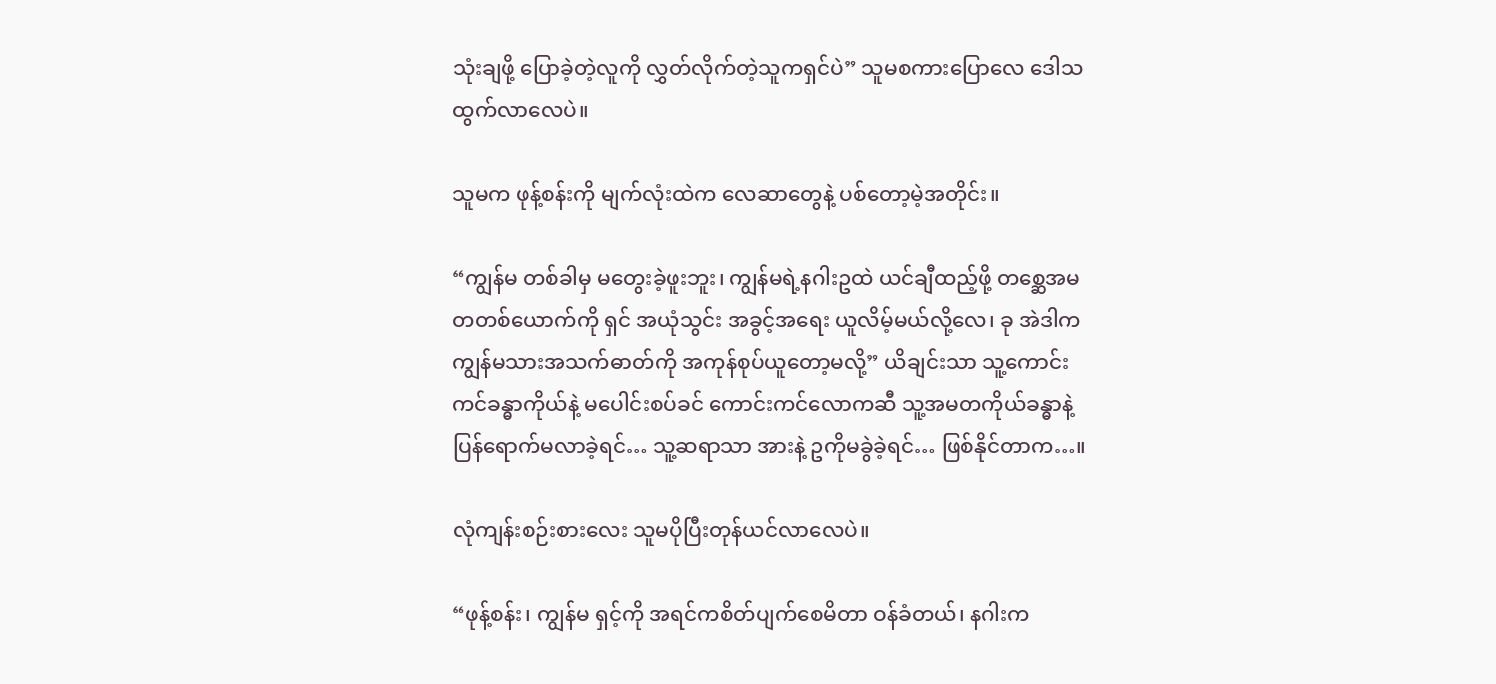သုံးချဖို့ ပြောခဲ့တဲ့လူကို လွှတ်လိုက်တဲ့သူကရှင်ပဲ” သူမစကားပြောလေ ဒေါသထွက်လာလေပဲ။

သူမက ဖုန့်စန်းကို မျက်လုံးထဲက လေဆာတွေနဲ့ ပစ်တော့မဲ့အတိုင်း။

“ကျွန်မ တစ်ခါမှ မတွေးခဲ့ဖူးဘူး၊ ကျွန်မရဲ့နဂါးဥထဲ ယင်ချီထည့်ဖို့ တစ္ဆေအမတတစ်ယောက်ကို ရှင် အယုံသွင်း အခွင့်အရေး ယူလိမ့်မယ်လို့လေ၊ ခု အဲဒါက ကျွန်မသားအသက်ဓာတ်ကို အကုန်စုပ်ယူတော့မလို့” ယိချင်းသာ သူ့ကောင်းကင်ခန္ဓာကိုယ်နဲ့ မပေါင်းစပ်ခင် ကောင်းကင်လောကဆီ သူ့အမတကိုယ်ခန္ဓာနဲ့ ပြန်ရောက်မလာခဲ့ရင်… သူ့ဆရာသာ အားနဲ့ ဥကိုမခွဲခဲ့ရင်… ဖြစ်နိုင်တာက…။

လုံကျန်းစဉ်းစားလေး သူမပိုပြီးတုန်ယင်လာလေပဲ။

“ဖုန့်စန်း၊ ကျွန်မ ရှင့်ကို အရင်ကစိတ်ပျက်စေမိတာ ဝန်ခံတယ်၊ နဂါးက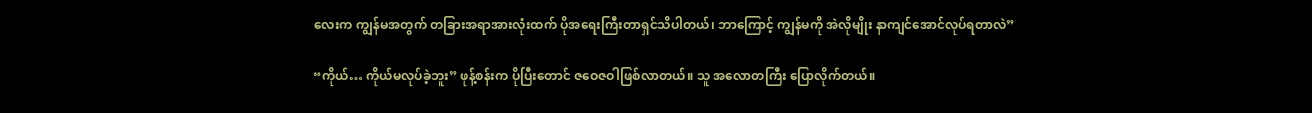လေးက ကျွန်မအတွက် တခြားအရာအားလုံးထက် ပိုအရေးကြီးတာရှင်သိပါတယ်၊ ဘာကြောင့် ကျွန်မကို အဲလိုမျိုး နာကျင်အောင်လုပ်ရတာလဲ”

“ကိုယ်… ကိုယ်မလုပ်ခဲ့ဘူး” ဖုန့်စန်းက ပိုပြီးတောင် ဇဝေဇဝါဖြစ်လာတယ်။ သူ အလောတကြီး ပြောလိုက်တယ်။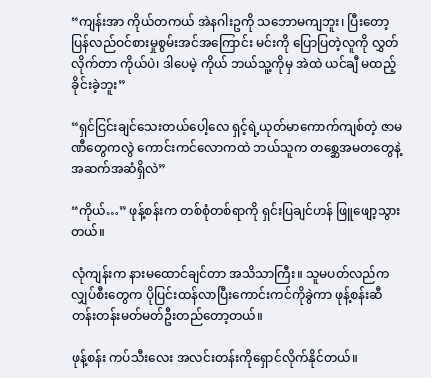“ကျန်းအာ ကိုယ်တကယ် အဲနဂါးဥကို သဘောမကျဘူး၊ ပြီးတော့ ပြန်လည်ဝင်စားမှုစွမ်းအင်အကြောင်း မင်းကို ပြောပြတဲ့လူကို လွှတ်လိုက်တာ ကိုယ်ပဲ၊ ဒါပေမဲ့ ကိုယ် ဘယ်သူ့ကိုမှ အဲထဲ ယင်ချီ မထည့်ခိုင်းခဲ့ဘူး”

“ရှင်ငြင်းချင်သေးတယ်ပေါ့လေ ရှင့်ရဲ့ယုတ်မာကောက်ကျစ်တဲ့ ဇာမဏီတွေကလွဲ ကောင်းကင်လောကထဲ ဘယ်သူက တစ္ဆေအမတတွေနဲ့ အဆက်အဆံရှိလဲ”

“ကိုယ်…” ဖုန့်စန်းက တစ်စုံတစ်ရာကို ရှင်းပြချင်ဟန် ဖြူဖျော့သွားတယ်။

လုံကျန်းက နားမထောင်ချင်တာ အသိသာကြီး။ သူမပတ်လည်က လျှပ်စီးတွေက ပိုပြင်းထန်လာပြီးကောင်းကင်ကိုခွဲကာ ဖုန့်စန်းဆီ တန်းတန်းမတ်မတ်ဦးတည်တော့တယ်။

ဖုန့်စန်း ကပ်သီးလေး အလင်းတန်းကိုရှောင်လိုက်နိုင်တယ်။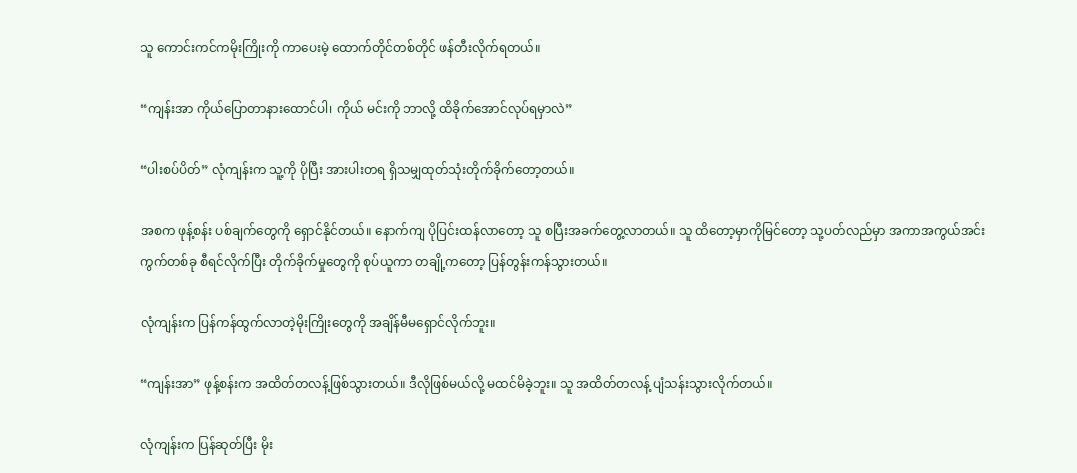သူ ကောင်းကင်ကမိုးကြိုးကို ကာပေးမဲ့ ထောက်တိုင်တစ်တိုင် ဖန်တီးလိုက်ရတယ်။

“ကျန်းအာ ကိုယ်ပြောတာနားထောင်ပါ၊ ကိုယ် မင်းကို ဘာလို့ ထိခိုက်အောင်လုပ်ရမှာလဲ”

“ပါးစပ်ပိတ်” လုံကျန်းက သူ့ကို ပိုပြီး အားပါးတရ ရှိသမျှထုတ်သုံးတိုက်ခိုက်တော့တယ်။

အစက ဖုန့်စန်း ပစ်ချက်တွေကို ရှောင်နိုင်တယ်။ နောက်ကျ ပိုပြင်းထန်လာတော့ သူ စပြီးအခက်တွေ့လာတယ်။ သူ ထိတော့မှာကိုမြင်တော့ သု့ပတ်လည်မှာ အကာအကွယ်အင်းကွက်တစ်ခု စီရင်လိုက်ပြီး တိုက်ခိုက်မှုတွေကို စုပ်ယူကာ တချို့ကတော့ ပြန်တွန်းကန်သွားတယ်။

လုံကျန်းက ပြန်ကန်ထွက်လာတဲ့မိုးကြိုးတွေကို အချိန်မီမရှောင်လိုက်ဘူး။

“ကျန်းအာ” ဖုန့်စန်းက အထိတ်တလန့်ဖြစ်သွားတယ်။ ဒီလိုဖြစ်မယ်လို့ မထင်မိခဲ့ဘူး။ သူ အထိတ်တလန့် ပျံသန်းသွားလိုက်တယ်။

လုံကျန်းက ပြန်ဆုတ်ပြီး မိုး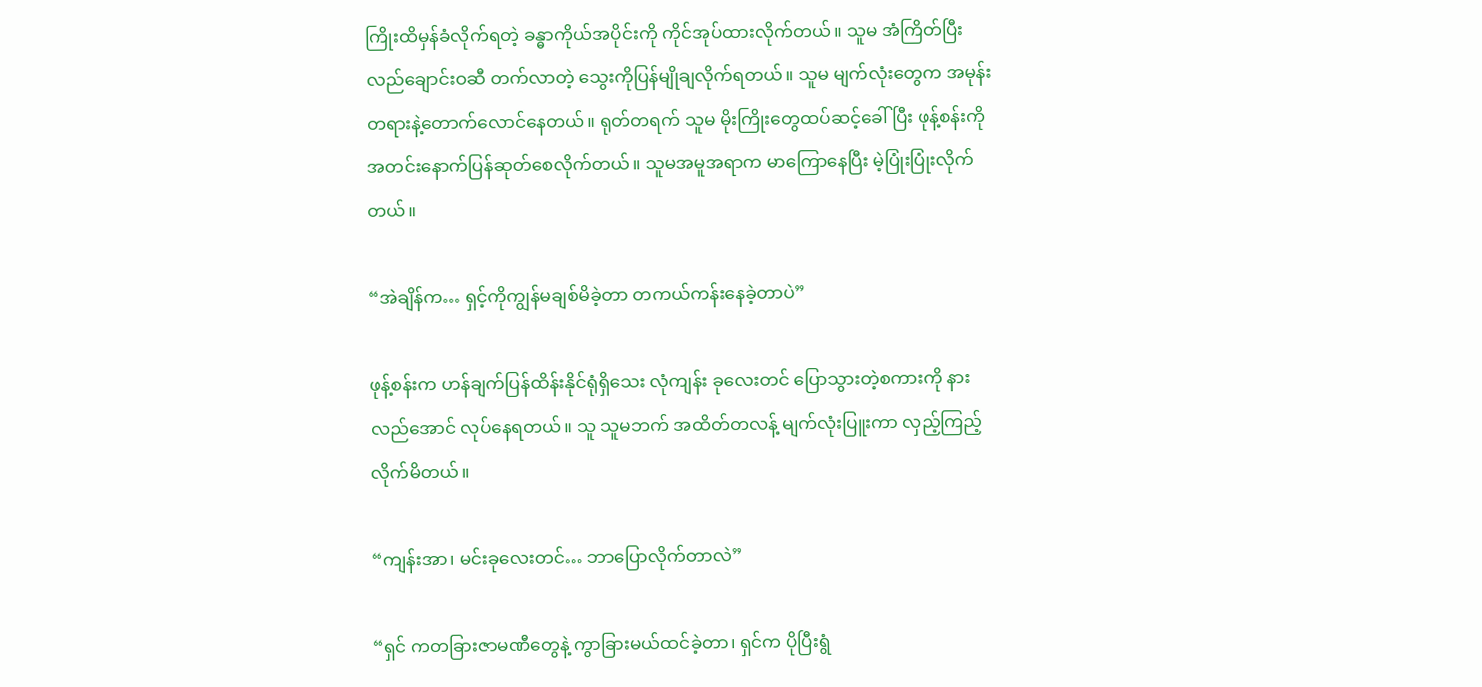ကြိုးထိမှန်ခံလိုက်ရတဲ့ ခန္ဓာကိုယ်အပိုင်းကို ကိုင်အုပ်ထားလိုက်တယ်။ သူမ အံကြိတ်ပြီး လည်ချောင်းဝဆီ တက်လာတဲ့ သွေးကိုပြန်မျိုချလိုက်ရတယ်။ သူမ မျက်လုံးတွေက အမုန်းတရားနဲ့တောက်လောင်နေတယ်။ ရုတ်တရက် သူမ မိုးကြိုးတွေထပ်ဆင့်ခေါ်ပြီး ဖုန့်စန်းကို အတင်းနောက်ပြန်ဆုတ်စေလိုက်တယ်။ သူမအမူအရာက မာကြောနေပြီး မဲ့ပြုံးပြုံးလိုက်တယ်။

“အဲချိန်က… ရှင့်ကိုကျွန်မချစ်မိခဲ့တာ တကယ်ကန်းနေခဲ့တာပဲ”

ဖုန့်စန်းက ဟန်ချက်ပြန်ထိန်းနိုင်ရုံရှိသေး လုံကျန်း ခုလေးတင် ပြောသွားတဲ့စကားကို နားလည်အောင် လုပ်နေရတယ်။ သူ သူမဘက် အထိတ်တလန့် မျက်လုံးပြူးကာ လှည့်ကြည့်လိုက်မိတယ်။

“ကျန်းအာ၊ မင်းခုလေးတင်… ဘာပြောလိုက်တာလဲ”

“ရှင် ကတခြားဇာမဏီတွေနဲ့ ကွာခြားမယ်ထင်ခဲ့တာ၊ ရှင်က ပိုပြီးရွံ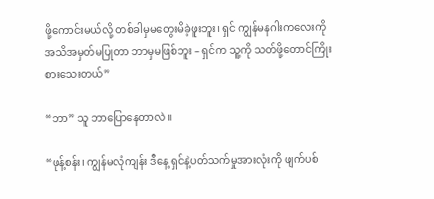ဖို့ကောင်းမယ်လို့ တစ်ခါမှမတွေးမိခဲ့ဖူးဘူး၊ ရှင် ကျွန်မနဂါးကလေးကို အသိအမှတ်မပြုတာ ဘာမှမဖြစ်ဘူး – ရှင်က သူ့ကို သတ်ဖို့တောင်ကြိုးစားသေးတယ်”

“ဘာ” သူ ဘာပြောနေတာလဲ။

“ဖုန့်စန်း၊ ကျွန်မလုံကျန်း ဒီနေ့ ရှင်နဲ့ပတ်သက်မှုအားလုံးကို ဖျက်ပစ်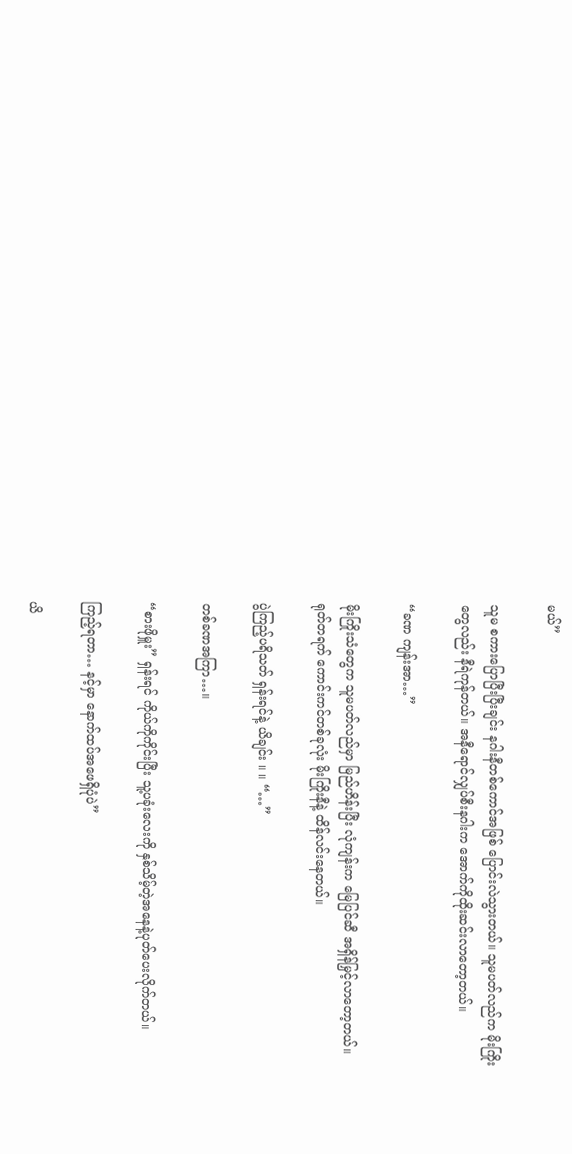မယ်”

သူမ စကားပြောပြီးပြီးချင်း နဂါးနီတစ်ကောင်အဖြစ် ပြောင်းလဲသွားတယ်။ သူမပတ်လည်က မိုးကြိုးတွေလည်း နီရဲကုန်တယ်။ အနီရောင်လျှပ်စီးနဂါးက အောက်ကိုထိုးဆင်းလာတော့တယ်။

“ခဏ ကျန်းအာ…”

မိုးကြိုးသံတွေက သူမပတ်လည်မှာ မြည်ဟိန်းပြီး လုံကျန်းက မြေပြင်ဆီ အရှိန်မြှင့်လာတော့တယ်။ ရုတ်တရက် ကောင်းကင်တစ်ခုလုံး မိုးကြိုးနီနဲ့ ထိန်လင်းနေတယ်။

ပွဲကြည့်ပရိသတ် ရှန်းရင်နဲ့ ယိချင်း ။ ။ “…”

တစ်ခဏအကြာ…။

“စားဖိုမှူး” ရှန်းရင် ကိုယ်ကိုကိုင်းပြီး သူ့ပခုံးလေးကို နှစ်သိမ့်တဲ့အနေနဲ့ပုတ်ပေးလိုက်တယ်။

ကြည့်ရတာ… နင့်မှာ နောက်ထပ်အဖေရှိပုံပဲ”

ယိ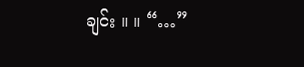ချင်း ။ ။ “…”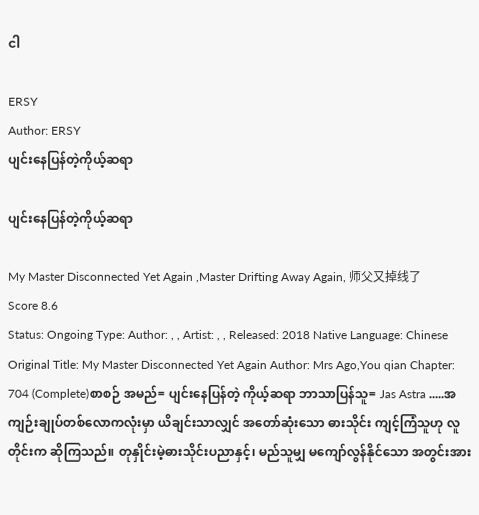ငါ

ERSY
Author: ERSY
ပျင်းနေပြန်တဲ့ကိုယ့်ဆရာ

ပျင်းနေပြန်တဲ့ကိုယ့်ဆရာ

My Master Disconnected Yet Again ,Master Drifting Away Again, 师父又掉线了
Score 8.6
Status: Ongoing Type: Author: , , Artist: , , Released: 2018 Native Language: Chinese
Original Title: My Master Disconnected Yet Again Author: Mrs Ago,You qian Chapter: 704 (Complete)စာစဉ် အမည်= ပျင်းနေပြန်တဲ့ ကိုယ့်ဆရာ ဘာသာပြန်သူ= Jas Astra .....အကျဉ်းချုပ်တစ်လောကလုံးမှာ ယိချင်းသာလျှင် အတော်ဆုံးသော ဓားသိုင်း ကျင့်ကြံသူဟု လူတိုင်းက ဆိုကြသည်။ တုနှိုင်းမဲ့ဓားသိုင်းပညာနှင့်၊ မည်သူမျှ မကျော်လွန်နိုင်သော အတွင်းအား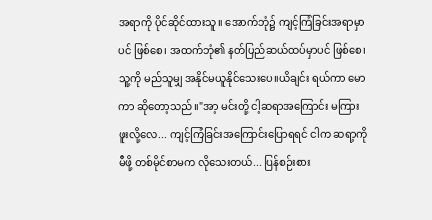အရာကို ပိုင်ဆိုင်ထားသူ။ အောက်ဘုံ၌ ကျင့်ကြံခြင်းအရာမှာပင် ဖြစ်စေ၊ အထက်ဘုံ၏ နတ်ပြည်ဆယ်ထပ်မှာပင် ဖြစ်စေ၊ သူ့ကို မည်သူမျှ အနိုင်မယူနိုင်သေးပေ။ယိချင်း ရယ်ကာ မောကာ ဆိုတော့သည်။"အာ့ မင်းတို့ ငါ့ဆရာအကြောင်း မကြားဖူးလို့လေ... ကျင့်ကြံခြင်းအကြောင်းပြောရရင် ငါက ဆရာ့ကို မီဖို့ တစ်မိုင်စာမက လိုသေးတယ်... ပြန်စဉ်းစား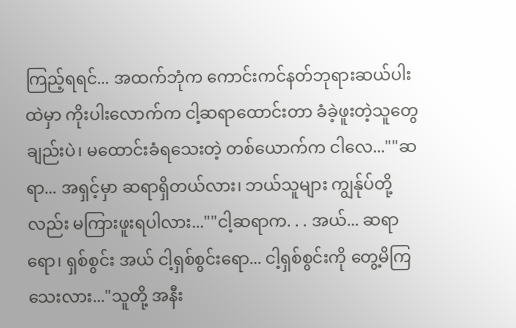ကြည့်ရရင်... အထက်ဘုံက ကောင်းကင်နတ်ဘုရားဆယ်ပါးထဲမှာ ကိုးပါးလောက်က ငါ့ဆရာထောင်းတာ ခံခဲ့ဖူးတဲ့သူတွေချည်းပဲ၊ မထောင်းခံရသေးတဲ့ တစ်ယောက်က ငါလေ...""ဆရာ... အရှင့်မှာ ဆရာရှိတယ်လား၊ ဘယ်သူများ ကျွန်ုပ်တို့လည်း မကြားဖူးရပါလား...""ငါ့ဆရာက. . . အယ်... ဆရာရော၊ ရှစ်စွင်း အယ် ငါ့ရှစ်စွင်းရော... ငါ့ရှစ်စွင်းကို တွေ့မိကြသေးလား..."သူတို့ အနီး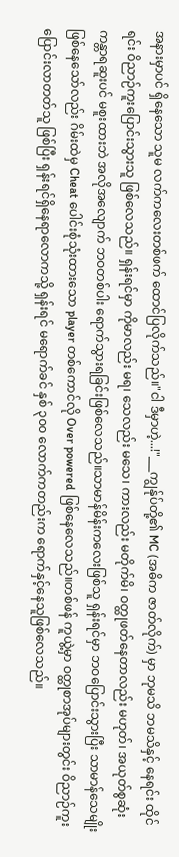အနားမှာပင် ရှိနေသော သူမ လက်ကလေးတစ်ဖက် ထောင်ပြလိုက်သည်။"ငါ ဒီမှာဟဲ့...!"___ကျွန်ုပ်တို့၏ MC (အဓိက ဇာတ်လိုက်) မှာ ဘုမသိ ဘမသိနှင့် နေရင်း ထိုင်ရင်း ဝိညာဉ်ကူးပြောင်းသွားသူ ဖြစ်လေသည်။ ရှန်းရင်မှာ ကိုမာလည်း မရ၊ သေလည်း မသေ၊ ကားလည်း မတိုက်မိ၊ ဝတ္ထုဖတ်နေတာလည်း မဟုတ်၊ အယုတ်စွဆုံး ကန္တာရဆူးပင် မစူးထားဘဲ အလိုအလျောက် ဘဝတစ်ပါး ရောက်သွားရခြင်းဖြစ်လေသည်။သာမာန်မိန်းကလေးဖြစ်သူ ရှန်းရင်မှာ ဘဝပြောင်းသွားပြီး သာမာန်သေမျိုးဖြစ်နေသော်လည်း ဂိမ်းထဲမှ Cheat ပေါင်းစုံသုံးထားသော player တစ်ကောင်လို Over powered ဖြစ်နေလေသည်။တစ်ဖန် ကူယွဲ့မှာ ဝတ္ထုစာအုပ်များတွင်း ဝိညာဉ်ကူးပြောင်းလာတတ်သူ ဖြစ်ပြီး ရှန်းရင်ရှိနေရာလောကသို့ ရှန်းရင် မရောက်ခင် နှစ် ၃၀၀ လောက်ကတည်းက ရောက်နှင့်နေသူဖြစ်လေသည်။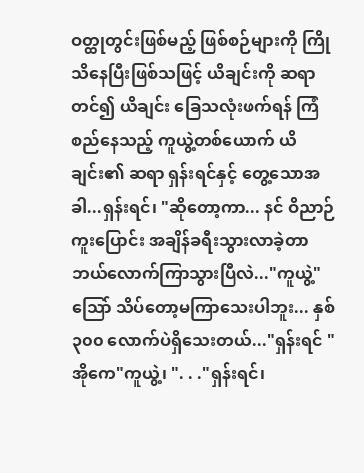ဝတ္ထုတွင်းဖြစ်မည့် ဖြစ်စဉ်များကို ကြိုသိနေပြီးဖြစ်သဖြင့် ယိချင်းကို ဆရာတင်၍ ယိချင်း ခြေသလုံးဖက်ရန် ကြံစည်နေသည့် ကူယွဲ့တစ်ယောက် ယိချင်း၏ ဆရာ ရှန်းရင်နှင့် တွေ့သောအခါ...ရှန်းရင်၊ "ဆိုတော့ကာ... နင် ဝိညာဉ်ကူးပြောင်း အချိန်ခရီးသွားလာခဲ့တာ ဘယ်လောက်ကြာသွားပြီလဲ..."ကူယွဲ့"သြော် သိပ်တော့မကြာသေးပါဘူး... နှစ် ၃၀၀ လောက်ပဲရှိသေးတယ်..."ရှန်းရင် "အိုကေ"ကူယွဲ့၊ ". . ."ရှန်းရင်၊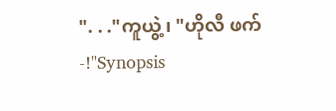". . ."ကူယွဲ့၊ "ဟိုလီ ဖက်-!"Synopsis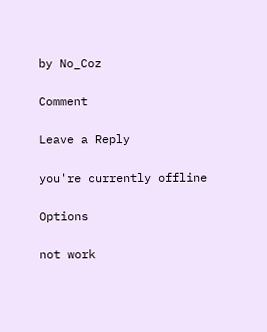by No_Coz

Comment

Leave a Reply

you're currently offline

Options

not work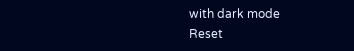with dark mode
Reset